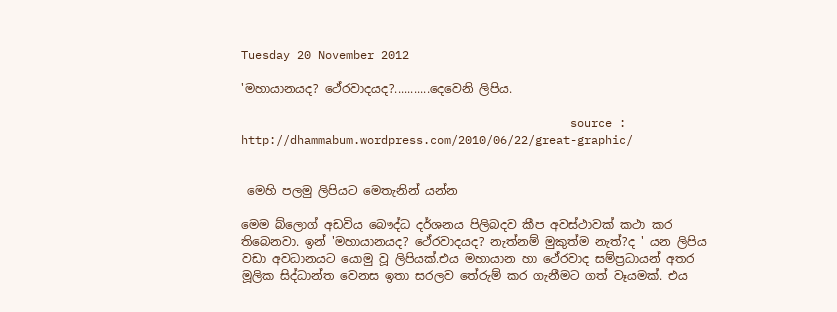Tuesday 20 November 2012

'මහායානයද? ථේරවාදයද?...........දෙවෙනි ලිපිය.

                                               source : http://dhammabum.wordpress.com/2010/06/22/great-graphic/


 මෙහි පලමු ලිපියට මෙතැනින් යන්න

මෙම බ්ලොග් අඩවිය බෞද්ධ දර්ශනය පිලිබදව කීප අවස්ථාවක් කථා කර තිබෙනවා. ඉන් 'මහායානයද? ථේරවාදයද? නැත්නම් මුකුත්ම නැත්?ද ' යන ලිපිය වඩා අවධානයට යොමු වූ ලිපියක්.එය මහායාන හා ථේරවාද සම්ප්‍රධායන් අතර මූලික සිද්ධාන්ත වෙනස ඉතා සරලව තේරුම් කර ගැනීමට ගත් වෑයමක්. එය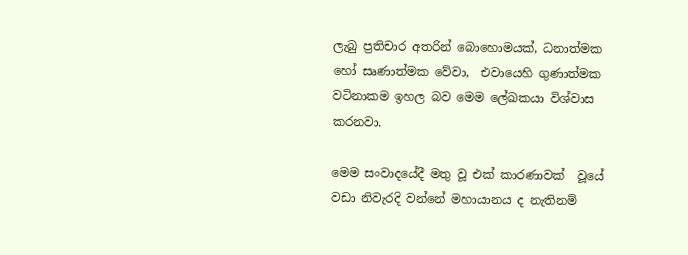ලැබු ප්‍රතිචාර අතරින් බොහොමයක්, ධනාත්මක හෝ සෘණාත්මක වේවා,  එවායෙහි ගුණාත්මක වටිනාකම ඉහල බව මෙම ලේඛකයා විශ්වාස කරනවා.

මෙම සංවාදයේදී මතු වූ එක් කාරණාවක්  වූයේ වඩා නිවැරදි වන්නේ මහායානය ද නැතිනම්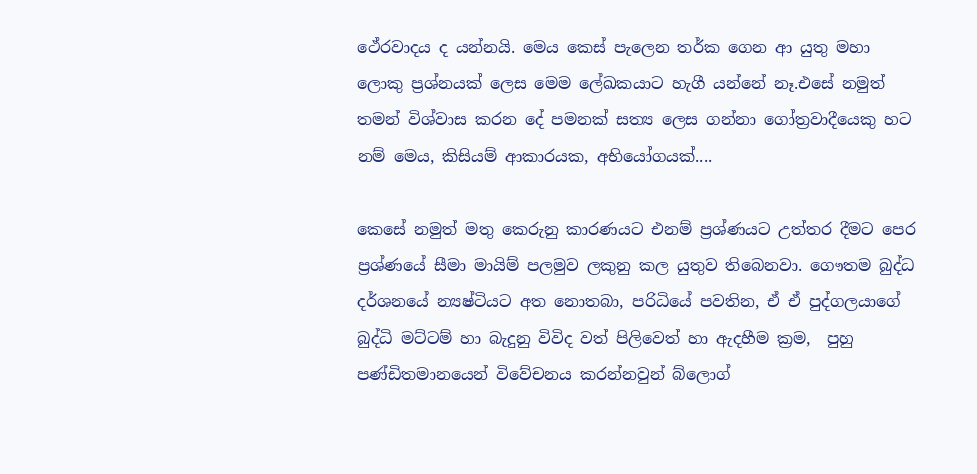ථේරවාදය ද යන්නයි. මෙය කෙස් පැලෙන තර්ක ගෙන ආ යුතු මහා ලොකු ප්‍රශ්නයක් ලෙස මෙම ලේඛකයාට හැගී යන්නේ නෑ.එසේ නමුත් තමන් විශ්වාස කරන දේ පමනක් සත්‍ය ලෙස ගන්නා ගෝත්‍රවාදීයෙකු හට නම් මෙය, කිසියම් ආකාරයක, අභියෝගයක්....

කෙසේ නමුත් මතු කෙරුනු කාරණයට එනම් ප්‍රශ්ණයට උත්තර දීමට පෙර ප්‍රශ්ණයේ සීමා මායිම් පලමුව ලකුනු කල යුතුව තිබෙනවා. ගෞතම බුද්ධ දර්ශනයේ න්‍යෂ්ටියට අත නොතබා, පරිධියේ පවතින, ඒ ඒ පුද්ගලයාගේ බුද්ධි මට්ටම් හා බැදුනු විවිද වත් පිලිවෙත් හා ඇදහීම ක්‍රම,  පුහු පණ්ඩිතමානයෙන් විවේචනය කරන්නවුන් බ්ලොග්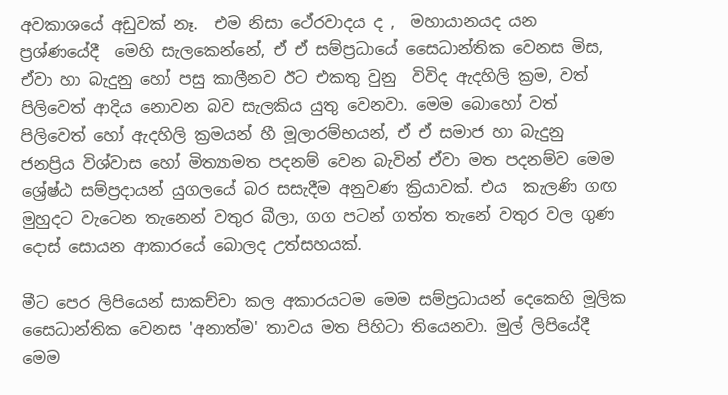අවකාශයේ අඩුවක් නෑ.  එම නිසා ථේරවාදය ද ,  මහායානයද යන  ප්‍රශ්ණයේදී  මෙහි සැලකෙන්නේ, ඒ ඒ සම්ප්‍රධායේ සෛධාන්තික වෙනස මිස, ඒවා හා බැදුනු හෝ පසු කාලීනව ඊට එකතු වුනු  විවිද ඇදහිලි ක්‍රම, වත් පිලිවෙත් ආදිය නොවන බව සැලකිය යුතු වෙනවා. මෙම බොහෝ වත් පිලිවෙත් හෝ ඇදහිලි ක්‍රමයන් හී මූලාරම්භයන්, ඒ ඒ සමාජ හා බැදුනු ජනප්‍රිය විශ්වාස හෝ මිත්‍යාමත පදනම් වෙන බැවින් ඒවා මත පදනම්ව මෙම ශ්‍රේෂ්ඨ සම්ප්‍රදායන් යුගලයේ බර සසැදීම අනුවණ ක්‍රියාවක්. එය  කැලණි ගඟ මුහුදට වැටෙන තැනෙන් වතුර බීලා, ගග පටන් ගත්ත තැනේ වතුර වල ගුණ දොස් සොයන ආකාරයේ බොලද උත්සහයක්.

මීට පෙර ලිපියෙන් සාකච්චා කල අකාරයටම මෙම සම්ප්‍රධායන් දෙකෙහි මූලික සෛධාන්තික වෙනස 'අනාත්ම' තාවය මත පිහිටා තියෙනවා. මුල් ලිපියේදී මෙම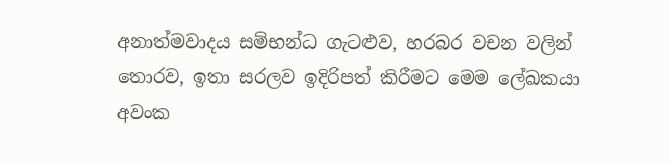අනාත්මවාදය සම්භන්ධ ගැටළුව, හරබර වචන වලින් තොරව, ඉතා සරලව ඉදිරිපත් කිරීමට මෙම ලේඛකයා අවංක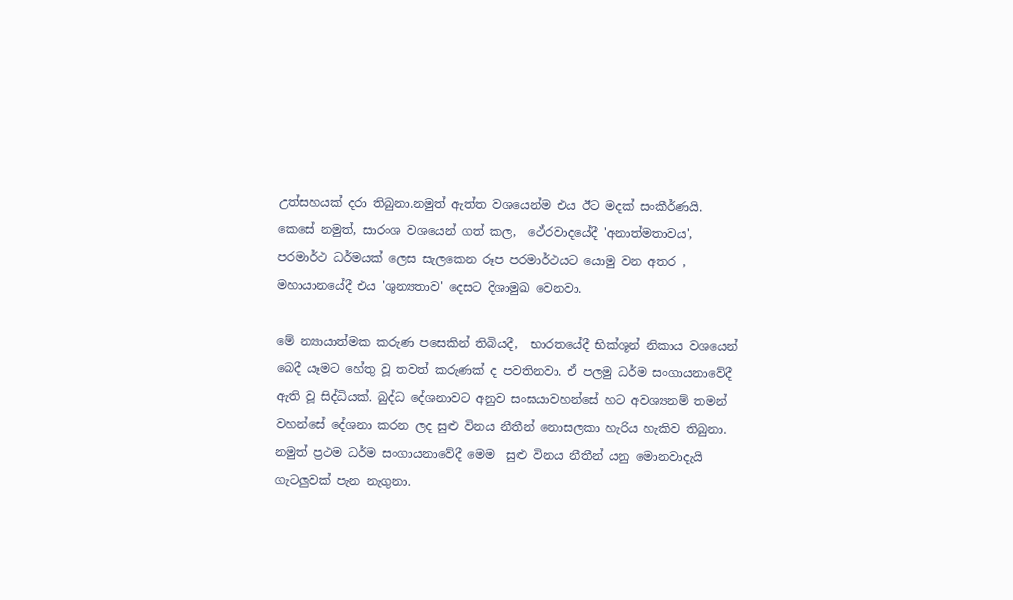උත්සහයක් දරා තිබුනා.නමුත් ඇත්ත වශයෙන්ම එය ඊට මදක් සංකීර්ණයි. කෙසේ නමුත්, සාරංශ වශයෙන් ගත් කල,  ථේරවාදයේදී 'අනාත්මතාවය',  පරමාර්ථ ධර්මයක් ලෙස සැලකෙන රූප පරමාර්ථයට යොමු වන අතර , මහායානයේදී එය 'ශුන්‍යතාව' දෙසට දිශාමුඛ වෙනවා.

මේ න්‍යායාත්මක කරුණ පසෙකින් තිබියදී,  භාරතයේදී භික්ශූන් නිකාය වශයෙන් බෙදී යෑමට හේතු වූ තවත් කරුණක් ද පවතිනවා. ඒ පලමු ධර්ම සංගායනාවේදී ඇති වූ සිද්ධියක්. බුද්ධ දේශනාවට අනුව සංඝයාවහන්සේ හට අවශ්‍යනම් තමන් වහන්සේ දේශනා කරන ලද සුළු විනය නීතීන් නොසලකා හැරිය හැකිව තිබුනා. නමුත් ප්‍රථම ධර්ම සංගායනාවේදී මෙම  සුළු විනය නීතීන් යනු මොනවාදැයි ගැටලුවක් පැන නැගුනා.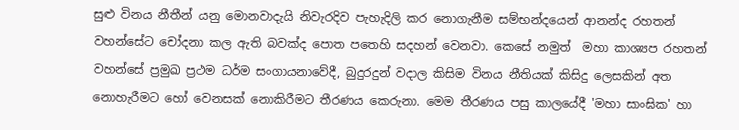සුළු විනය නීතීන් යනු මොනවාදැයි නිවැරදිව පැහැදිලි කර නොගැනීම සම්භන්දයෙන් ආනන්ද රහතන් වහන්සේට චෝදනා කල ඇති බවක්ද පොත පතෙහි සදහන් වෙනවා. කෙසේ නමුත්  මහා කාශ්‍යප රහතන් වහන්සේ ප්‍රමුඛ ප්‍රථම ධර්ම සංගායනාවේදී, බුදුරදුන් වදාල කිසිම විනය නීතියක් කිසිදු ලෙසකින් අත නොහැරීමට හෝ වෙනසක් නොකිරීමට තීරණය කෙරුනා. මෙම තීරණය පසු කාලයේදී 'මහා සාංඝික' හා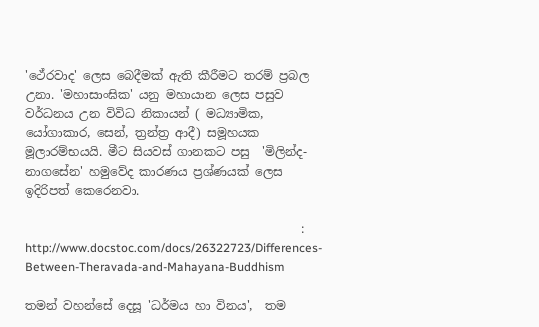'ථේරවාද' ලෙස බෙදීමක් ඇති කීරීමට තරම් ප්‍රබල උනා. 'මහාසාංඝික' යනු මහායාන ලෙස පසුව වර්ධනය උන විවිධ නිකායන් ( මධ්‍යාමික, යෝගාකාර, සෙන්, ත්‍රන්ත්‍ර ආදී) සමූහයක මූලාරම්භයයි. මීට සියවස් ගානකට පසු  'මිලින්ද-නාගසේන' හමුවේද කාරණය ප්‍රශ්ණයක් ලෙස ඉදිරිපත් කෙරෙනවා.

                                              : http://www.docstoc.com/docs/26322723/Differences-Between-Theravada-and-Mahayana-Buddhism

තමන් වහන්සේ දෙසූ 'ධර්මය හා විනය',  තම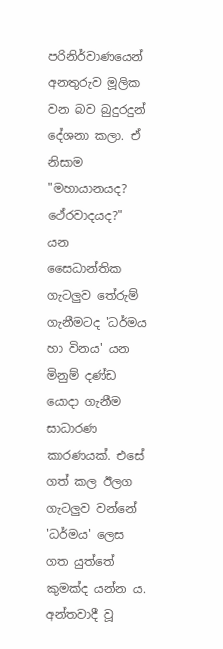පරිනිර්වාණයෙන් අනතුරුව මූලික වන බව බුදුරදුන් දේශනා කලා. ඒ නිසාම "මහායානයද? ථේරවාදයද?" යන සෛධාන්තික ගැටලුව තේරුම් ගැනීමටද 'ධර්මය හා විනය' යන මිනුම් දණ්ඩ යොදා ගැනීම සාධාරණ කාරණයක්. එසේ ගත් කල ඊලග ගැටලුව වන්නේ 'ධර්මය' ලෙස ගත යුත්තේ කුමක්ද යන්න ය.  අන්තවාදී වූ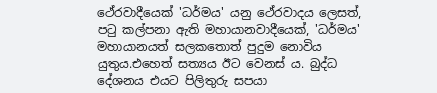ථේරවාදීයෙක් 'ධර්මය' යනු ථේරවාදය ලෙසත්, ප‍ටු කල්පනා ඇති මහායානවාදීයෙක්, 'ධර්මය' මහායානයත් සලකතොත් පුදුම නොවිය යුතුය.එහෙත් සත්‍යය ඊට වෙනස් ය. බුද්ධ දේශනය එයට පිලිතුරු සපයා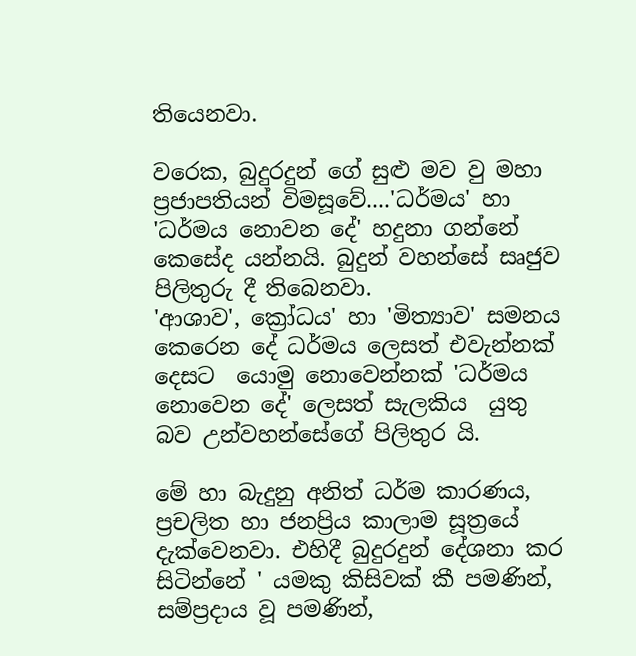තියෙනවා.

වරෙක, බුදුරදුන් ගේ සුළු මව වු මහා ප්‍රජාපතියන් විමසූවේ....'ධර්මය' හා 'ධර්මය නොවන දේ' හදුනා ගන්නේ කෙසේද යන්නයි. බුදුන් වහන්සේ සෘජුව පිලිතුරු දී තිබෙනවා.
'ආශාව', ක්‍රෝධය' හා 'මිත්‍යාව' සමනය කෙරෙන දේ ධර්මය ලෙසත් එවැන්නක් දෙසට  යොමු නොවෙන්නක් 'ධර්මය නොවෙන දේ' ලෙසත් සැලකිය  යුතු බව උන්වහන්සේගේ පිලිතුර යි.

මේ හා බැදුනු අනිත් ධර්ම කාරණය, ප්‍රචලිත හා ජනප්‍රිය කාලාම සූත්‍රයේ දැක්වෙනවා. එහිදී බුදුරදුන් දේශනා කර සිටින්නේ ' යමකු කිසිවක් කී පමණින්, සම්ප්‍රදාය වූ පමණින්,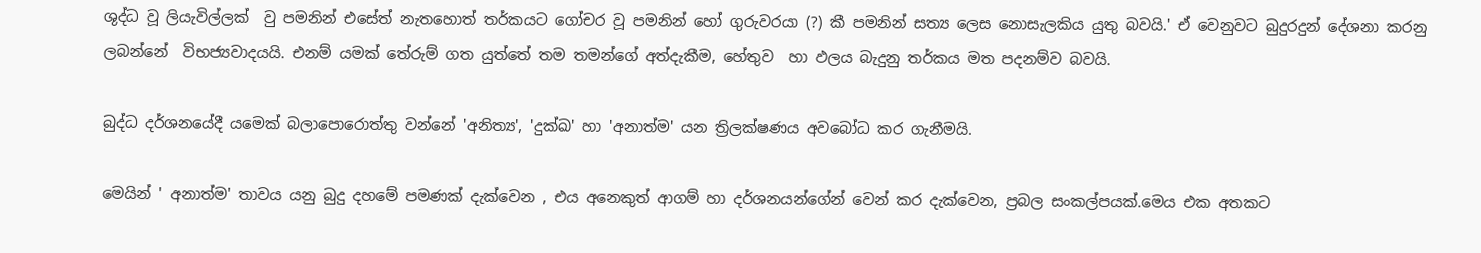ශුද්ධ වූ ලියැවිල්ලක්  වු පමනින් එසේත් නැතහොත් තර්කයට ගෝචර වූ පමනින් හෝ ගුරුවරයා (?) කී පමනින් සත්‍ය ලෙස නොසැලකිය යුතු බවයි.' ඒ වෙනුවට බුදුරදුන් දේශනා කරනු ලබන්නේ  විභජ්‍යවාදයයි. එනම් යමක් තේරුම් ගත යුත්තේ තම තමන්ගේ අත්දැකීම, හේතුව  හා ඵලය බැදුනු තර්කය මත පදනම්ව බවයි.

බුද්ධ දර්ශනයේදී යමෙක් බලාපොරොත්තු වන්නේ 'අනිත්‍ය', 'දුක්ඛ' හා 'අනාත්ම' යන ත්‍රිලක්ෂණය අවබෝධ කර ගැනීමයි.

මෙයින් ' අනාත්ම' තාවය යනු බුදු දහමේ පමණක් දැක්වෙන , එය අනෙකුත් ආගම් හා දර්ශනයන්ගේන් වෙන් කර දැක්වෙන, ප්‍රබල සංකල්පයක්.මෙය එක අතකට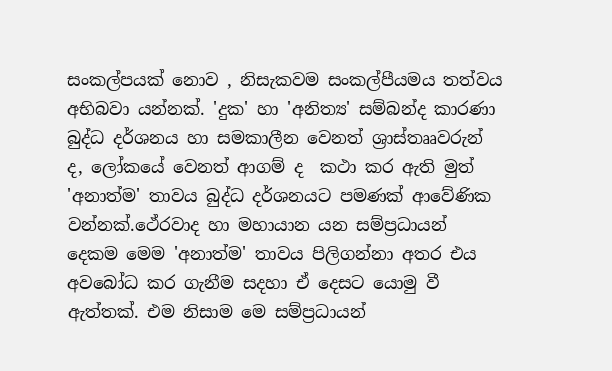සංකල්පයක් නොව , නිසැකවම සංකල්පීයමය තත්වය අභිබවා යන්නක්. 'දුක' හා 'අනිත්‍ය' සම්බන්ද කාරණා බුද්ධ දර්ශනය හා සමකාලීන වෙනත් ශ්‍රාස්තෲවරුන් ද, ලෝකයේ වෙනත් ආගම් ද  කථා කර ඇති මුත් 'අනාත්ම' තාවය බුද්ධ දර්ශනයට පමණක් ආවේණික වන්නක්.ථේරවාද හා මහායාන යන සම්ප්‍රධායන් දෙකම මෙම 'අනාත්ම' තාවය පිලිගන්නා අතර එය අවබෝධ කර ගැනීම සදහා ඒ දෙසට යොමු වී ඇත්තක්. එම නිසාම මෙ සම්ප්‍රධායන්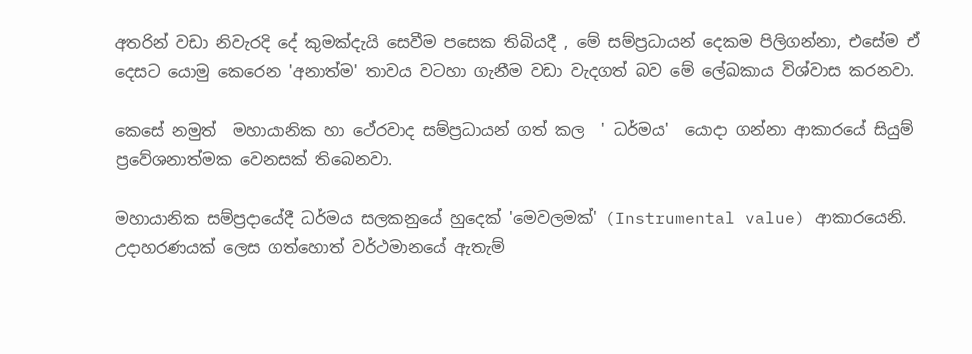අතරින් වඩා නිවැරදි දේ කුමක්දැයි සෙවීම පසෙක තිබියදී , මේ සම්ප්‍රධායන් දෙකම පිලිගන්නා, එසේම ඒ දෙසට යොමු කෙරෙන 'අනාත්ම' තාවය වටහා ගැනීම වඩා වැදගත් බව මේ ලේඛකාය විශ්වාස කරනවා.

කෙසේ නමුත්  මහායානික හා ථේරවාද සම්ප්‍රධායන් ගත් කල  ' ධර්මය'  යොදා ගන්නා ආකාරයේ සියුම් ප්‍රවේශනාත්මක වෙනසක් තිබෙනවා.

මහායානික සම්ප්‍රදායේදී ධර්මය සලකනුයේ හුදෙක් 'මෙවලමක්' (Instrumental value) ආකාරයෙනි.  උදාහරණයක් ලෙස ගත්හොත් වර්ථමානයේ ඇතැම්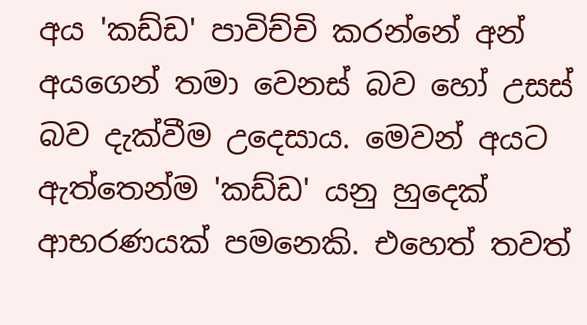අය 'කඩ්ඩ' පාවිච්චි කරන්නේ අන් අයගෙන් තමා වෙනස් බව හෝ උසස් බව දැක්වීම උදෙසාය. මෙවන් අයට ඇත්තෙන්ම 'කඩ්ඩ' යනු හුදෙක් ආභරණයක් පමනෙකි. එහෙත් තවත්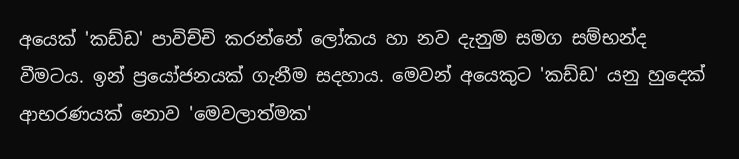අයෙක් 'කඩ්ඩ' පාවිච්චි කරන්නේ ලෝකය හා නව දැනුම සමග සම්භන්ද වීමටය. ඉන් ප්‍රයෝජනයක් ගැනීම සදහාය. මෙවන් අයෙකුට 'කඩ්ඩ' යනු හුදෙක් ආභරණයක් නොව 'මෙවලාත්මක'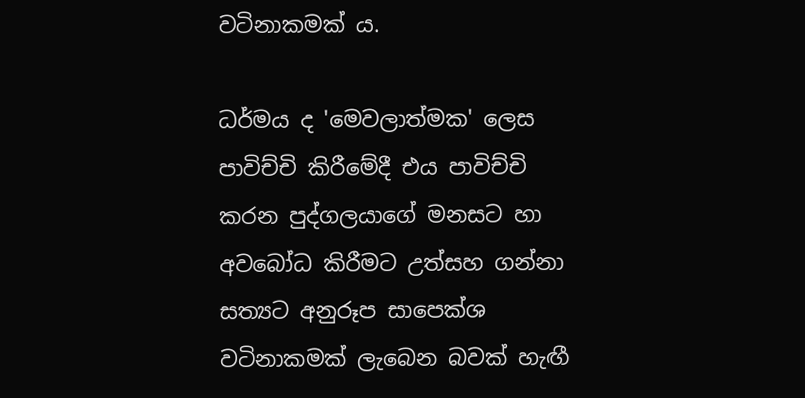වටිනාකමක් ය.

ධර්මය ද 'මෙවලාත්මක' ලෙස පාවිච්චි කිරීමේදී එය පාවිච්චි කරන පුද්ගලයාගේ මනසට හා අවබෝධ කිරීමට උත්සහ ගන්නා සත්‍යට අනුරූප සාපෙක්ශ වටිනාකමක් ලැබෙන බවක් හැඟී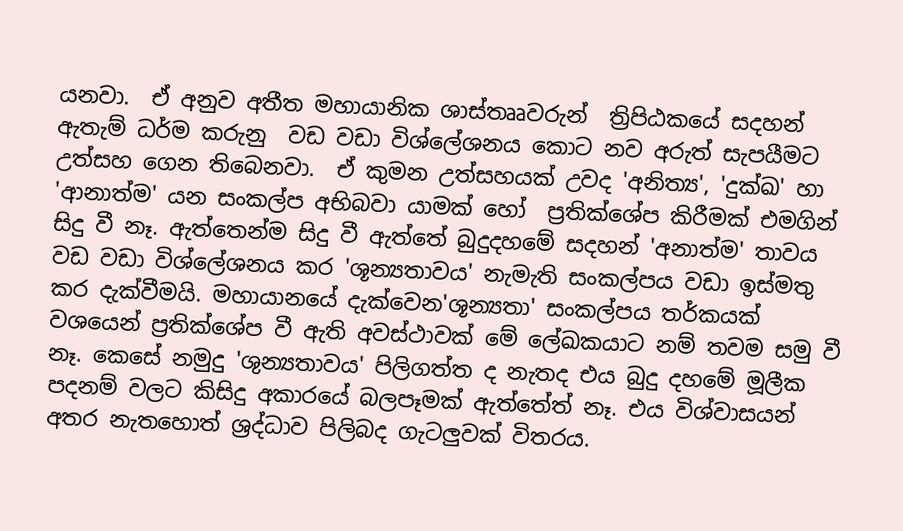යනවා.  ඒ අනුව අතීත මහායානික ශාස්තෲවරුන්  ත්‍රිපිඨකයේ සදහන් ඇතැම් ධර්ම කරුනු  වඩ වඩා විශ්ලේශනය කොට නව අරුත් සැපයීමට උත්සහ ගෙන තිබෙනවා.  ඒ කුමන උත්සහයක් උවද 'අනිත්‍ය', 'දුක්ඛ' හා 'ආනාත්ම' යන සංකල්ප අභිබවා යාමක් හෝ  ප්‍රතික්ශේප කිරීමක් එමගින් සිදු වී නෑ. ඇත්තෙන්ම සිදු වී ඇත්තේ බුදුදහමේ සදහන් 'අනාත්ම' තාවය වඩ වඩා විශ්ලේශනය කර 'ශූන්‍යතාවය' නැමැති සංකල්පය වඩා ඉස්මතු කර දැක්වීමයි. මහායානයේ දැක්වෙන'ශූන්‍යතා' සංකල්පය තර්කයක් වශයෙන් ප්‍රතික්ශේප වී ඇති අවස්ථාවක් මේ ලේඛකයාට නම් තවම සමු වී නෑ. කෙසේ නමුදු 'ශුන්‍යතාවය' පිලිගත්ත ද නැතද එය බුදු දහමේ මූලීක පදනම් වලට කිසිදු අකාරයේ බලපෑමක් ඇත්තේත් නෑ. එය විශ්වාසයන් අතර නැතහොත් ශ්‍රද්ධාව පිලිබද ගැටලුවක් විතරය.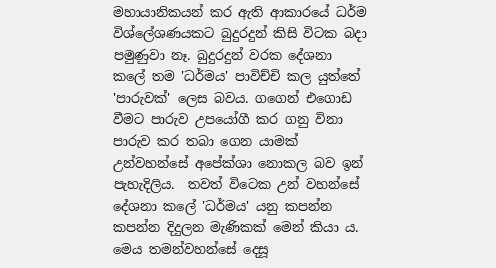මහායානිකයන් කර ඇති ආකාරයේ ධර්ම විශ්ලේශණයකට බුදුරදුන් කිසි විටක බදා පමුණුවා නෑ. බුදුරදුන් වරක දේශනා කලේ තම 'ධර්මය' පාවිච්චි කල යුත්තේ 'පාරුවක්' ලෙස බවය. ගගෙන් එගොඩ වීමට පාරුව උපයෝගී කර ගනු විනා පාරුව කර තබා ගෙන යාමක් උන්වහන්සේ අපේක්ශා නොකල බව ඉන් පැහැදිලිය.  තවත් විටෙක උන් වහන්සේ දේශනා කලේ 'ධර්මය' යනු කපන්න කපන්න දිදුලන මැණිකක් මෙන් කියා ය. මෙය තමන්වහන්සේ දෙසූ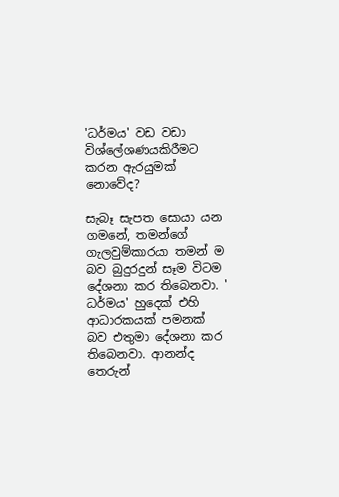'ධර්මය' වඩ වඩා විශ්ලේශණයකිරීමට කරන ඇරයුමක් නොවේද?

සැබෑ සැපත සොයා යන ගමනේ, තමන්ගේ ගැලවුම්කාරයා තමන් ම බව බුදුරදුන් සෑම විටම දේශනා කර තිබෙනවා. ' ධර්මය' හුදෙක් එහි ආධාරකයක් පමනක් බව එතුමා දේශනා කර තිබෙනවා. ආනන්ද තෙරුන්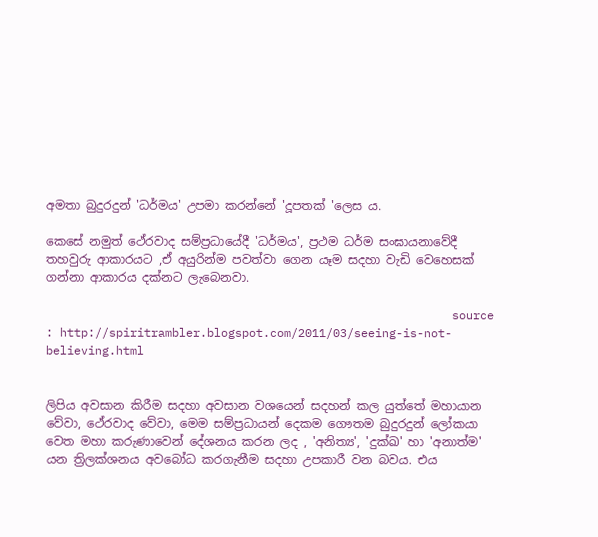අමතා බුදුරදුන් 'ධර්මය' උපමා කරන්නේ 'දූපතක් 'ලෙස ය.

කෙසේ නමුත් ථේරවාද සම්ප්‍රධායේදී 'ධර්මය', ප්‍රථම ධර්ම සංඝායනාවේදී තහවුරු ආකාරයට ,ඒ අයුරින්ම පවත්වා ගෙන යෑම සදහා වැඩි වෙහෙසක් ගන්නා ආකාරය දක්නට ලැබෙනවා.

                                                          source : http://spiritrambler.blogspot.com/2011/03/seeing-is-not-believing.html


ලිපිය අවසාන කිරීම සදහා අවසාන වශයෙන් සදහන් කල යුත්තේ මහායාන වේවා, ථේරවාද වේවා, මෙම සම්ප්‍රධායන් දෙකම ගෞතම බුදුරදුන් ලෝකයා වෙත මහා කරුණාවෙන් දේශනය කරන ලද , 'අනිත්‍ය', 'දුක්ඛ' හා 'අනාත්ම' යන ත්‍රිලක්ශනය අවබෝධ කරගැනීම සදහා උපකාරී වන බවය. එය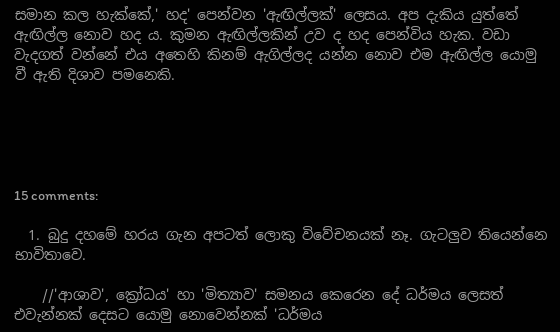සමාන කල හැක්කේ,' හද' පෙන්වන 'ඇඟිල්ලක්' ලෙසය. අප දැකිය යුත්තේ ඇඟිල්ල නොව හද ය. කුමන ඇඟිල්ලකින් උව ද හද පෙන්විය හැක. වඩා වැදගත් වන්නේ එය අතෙහි කිනම් ඇගිල්ලද යන්න නොව එම ඇඟිල්ල යොමු වී ඇති දිශාව පමනෙකි.





15 comments:

  1. බුදු දහමේ හරය ගැන අපටත් ලොකු විවේචනයක් නෑ. ගැටලුව තියෙන්නෙ භාවිතාවෙ.

    //'ආශාව', ක්‍රෝධය' හා 'මිත්‍යාව' සමනය කෙරෙන දේ ධර්මය ලෙසත් එවැන්නක් දෙසට යොමු නොවෙන්නක් 'ධර්මය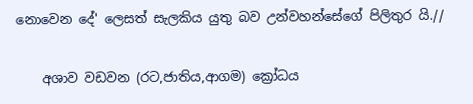නොවෙන දේ' ලෙසත් සැලකිය යුතු බව උන්වහන්සේගේ පිලිතුර යි.//

    අශාව වඩවන (රට,ජාතිය,ආගම) ක්‍රෝධය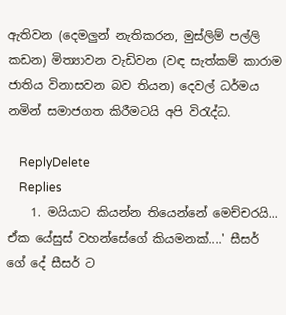ඇතිවන (දෙමලුන් නැතිකරන, මුස්ලිම් පල්ලි කඩන) මිත්‍යාවන වැඩිවන (වඳ සැත්කම් කාරාම ජාතිය විනාසවන බව තියන) දෙවල් ධර්මය නමින් සමාජගත කිරීමටයි අපි විරැද්ධ.

    ReplyDelete
    Replies
    1. මයියාට කියන්න තියෙන්නේ මෙච්චරයි... ඒක යේසුස් වහන්සේගේ කියමනක්....' සීසර් ගේ දේ සීසර් ට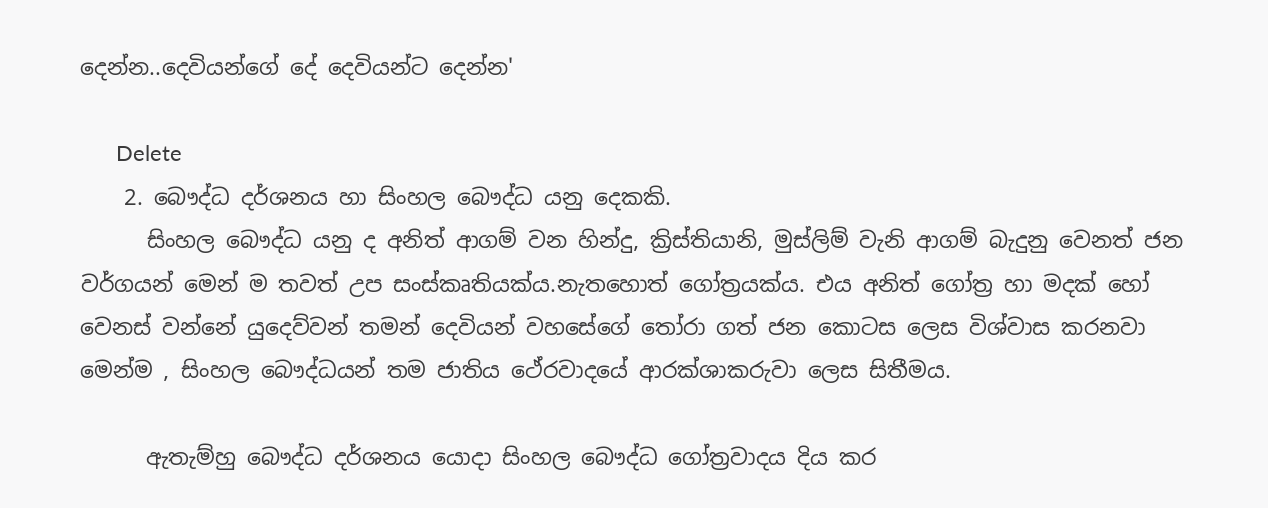දෙන්න..දෙවියන්ගේ දේ දෙවියන්ට දෙන්න'

      Delete
    2. බෞද්ධ දර්ශනය හා සිංහල බෞද්ධ යනු දෙකකි.
      සිංහල බෞද්ධ යනු ද අනිත් ආගම් වන හින්දු, ක්‍රිස්තියානි, මුස්ලිම් වැනි ආගම් බැදුනු වෙනත් ජන වර්ගයන් මෙන් ම තවත් උප සංස්කෘතියක්ය.නැතහොත් ගෝත්‍රයක්ය. එය අනිත් ගෝත්‍ර හා මදක් හෝ වෙනස් වන්නේ යුදෙව්වන් තමන් දෙවියන් වහසේගේ ‍තෝරා ගත් ජන කොටස ලෙස විශ්වාස කරනවා මෙන්ම , සිංහල බෞද්ධයන් තම ජාතිය ථේරවාදයේ ආරක්ශාකරුවා ලෙස සිතීමය.

      ඇතැම්හු බෞද්ධ දර්ශනය යොදා සිංහල බෞද්ධ ගෝත්‍රවාදය දිය කර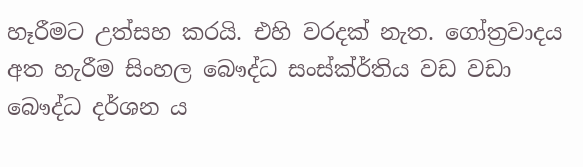හෑරීමට උත්සහ කරයි. එහි වරදක් නැත. ගෝත්‍රවාදය අත හැරීම සිංහල බෞද්ධ සංස්ක්ර්තිය වඩ වඩා බෞද්ධ දර්ශන ය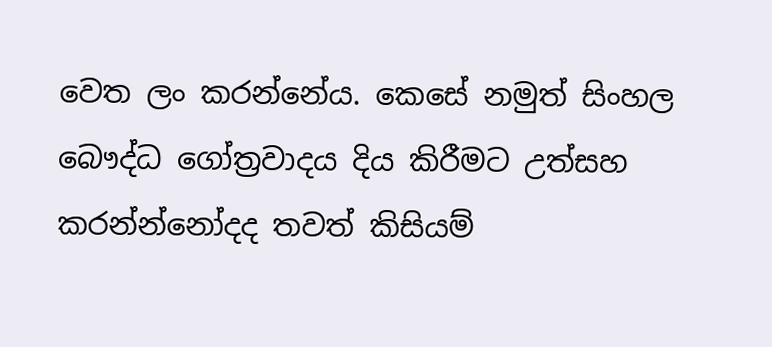වෙත ලං කරන්නේය. කෙසේ නමුත් සිංහල බෞද්ධ ගෝත්‍රවාදය දිය කිරීමට උත්සහ කරන්න්නෝදද තවත් කිසියම්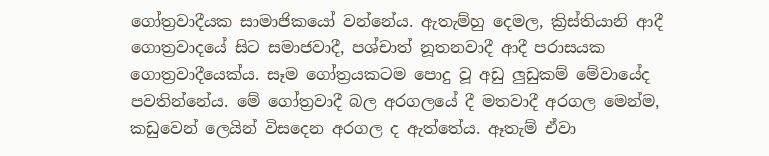ගෝත්‍රවාදීයක සාමාජිකයෝ වන්නේය. ඇතැම්හු දෙමල, ක්‍රිස්තියානි ආදී ගොත්‍රවාදයේ සිට සමාජවාදී, පශ්චාත් නූතනවාදී ආදී පරාසයක ගොත්‍රවාදීයෙක්ය. සෑම ගෝත්‍රයකටම පොදු වූ අඩු ලුඩුකම් මේවායේද පවතින්නේය. මේ ගෝත්‍රවාදී බල අරගලයේ දී මතවාදී අරගල මෙන්ම, කඩුවෙන් ලෙයින් විසදෙන අරගල ද ඇත්තේය. ඈතැම් ඒවා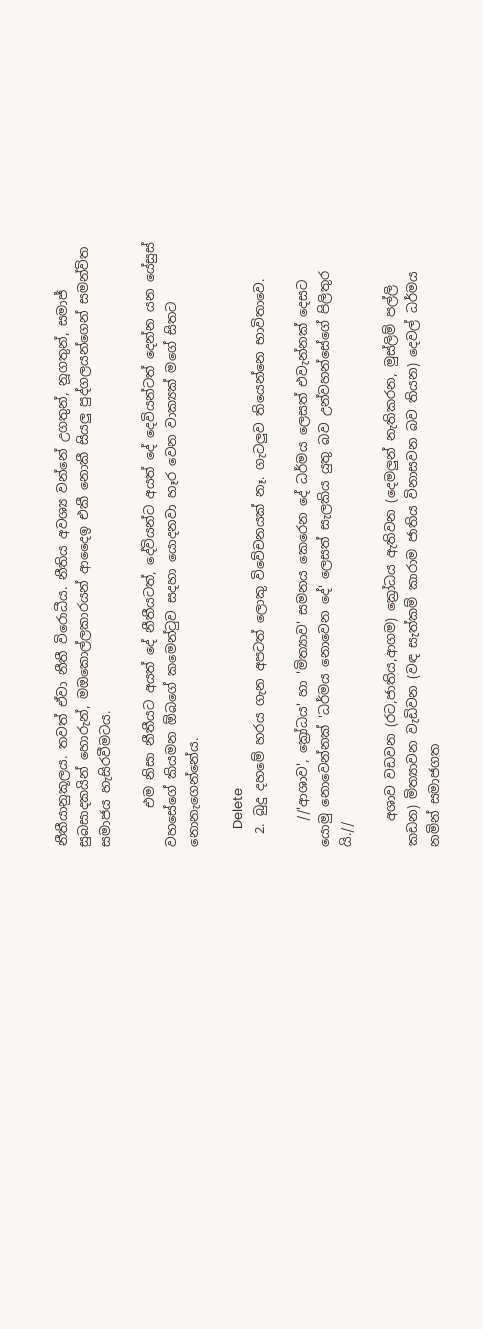නීතීයානුකූලය. තවත් ඒවා නීතී විරොධීය. නීතිය අවශ්‍ය වන්නේ උගතුන්, නූගතුන්, සමාජ් සුබසාදකයින් හොරුන්, මඔකොල්ලකාරයන් ආදෛඉ එකී නොකී සියලු පුද්ගලයන්ගෙන් සමන්විත සමාජය හැසිරවීමටය.

      එම නිසා නීතීයට අයත් දේ නීතීයටත්, දේවියන්ට අයත් දේ දෙවියන්ටත් දෙන්න යන යේසුස් වහසේගේ කියමන ඕබගේ කමෙන්‍ටුව සදහා යොදනවා හෑර වෙන වාක්‍යක් මගේ සිතට නොනැගෙන්නේය.

      Delete
  2. බුදු දහමේ හරය ගැන අපටත් ලොකු විවේචනයක් නෑ. ගැටලුව තියෙන්නෙ භාවිතාවෙ.

    //'ආශාව', ක්‍රෝධය' හා 'මිත්‍යාව' සමනය කෙරෙන දේ ධර්මය ලෙසත් එවැන්නක් දෙසට යොමු නොවෙන්නක් 'ධර්මය නොවෙන දේ' ලෙසත් සැලකිය යුතු බව උන්වහන්සේගේ පිලිතුර යි.//

    අශාව වඩවන (රට,ජාතිය,ආගම) ක්‍රෝධය ඇතිවන (දෙමලුන් නැතිකරන, මුස්ලිම් පල්ලි කඩන) මිත්‍යාවන වැඩිවන (වඳ සැත්කම් කාරාම ජාතිය විනාසවන බව තියන) දෙවල් ධර්මය නමින් සමාජගත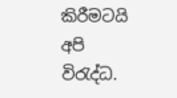කිරීමටයි අපි විරැද්ධ.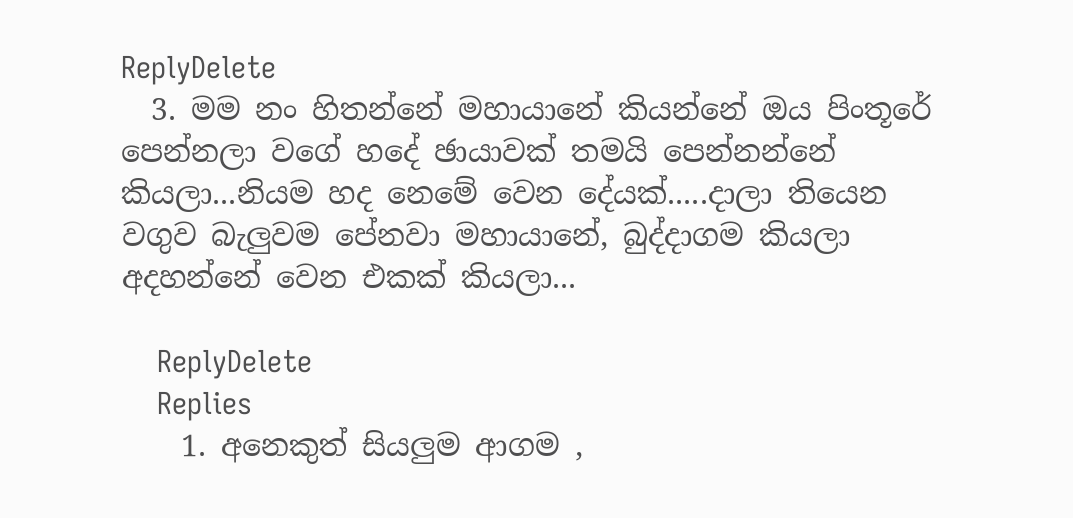ReplyDelete
  3. මම නං හිතන්නේ මහායානේ කියන්නේ ඔය පිංතූරේ පෙන්නලා වගේ හදේ ඡායාවක් තමයි පෙන්නන්නේ කියලා...නියම හද නෙමේ වෙන දේයක්.....දාලා තියෙන වගුව බැලුවම පේනවා මහායානේ, බුද්දාගම කියලා අදහන්නේ වෙන එකක් කියලා...

    ReplyDelete
    Replies
    1. අනෙකුත් සියලුම ආගම ,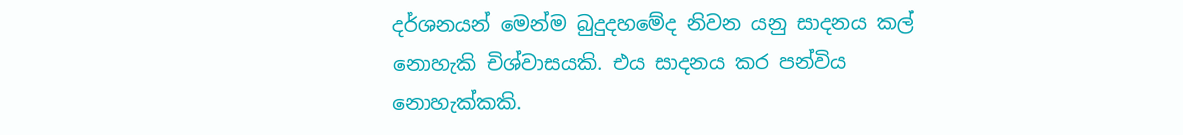දර්ශනයන් මෙන්ම බුදුදහමේද නිවන යනු සාදනය කල් නොහැකි චිශ්වාසයකි. එය සාදනය කර පන්විය නොහැක්කකි.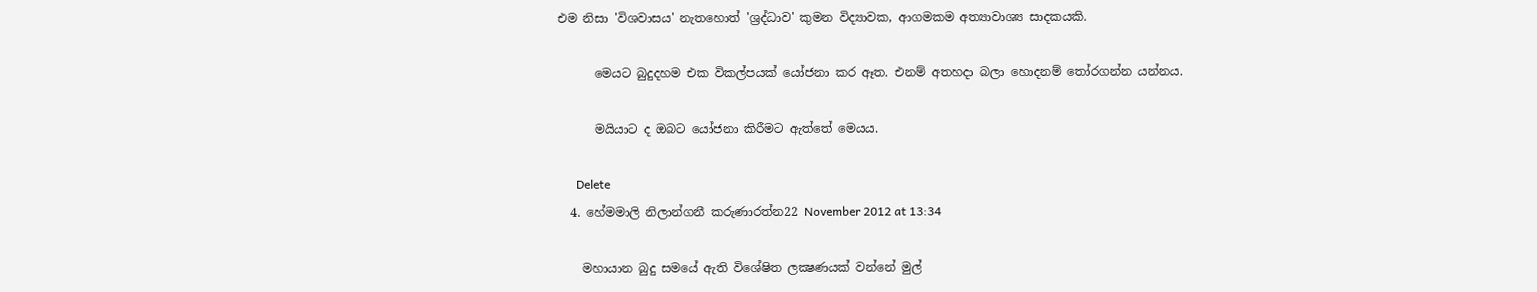එම නිසා 'විශවාසය' නැතහොත් 'ශ්‍රද්ධාව' කුමන විද්‍යාවක, ආගමකම අත්‍යාවාශ්‍ය සාදකයකි.

      මෙයට බුදුදහම එක විකල්පයක් යෝජනා කර ඈත. එනම් අතහදා බලා හොදනම් ‍තෝරගන්න යන්නය.

      මයියාට ද ඔබට යෝජනා කිරීමට ඇත්තේ මෙයය.

      Delete
  4. හේමමාලි නිලාන්ගනී කරුණාරත්න22 November 2012 at 13:34

    මහායාන බුදු සමයේ ඇති විශේෂිත ලක්‍ෂණයක් වන්නේ මුල්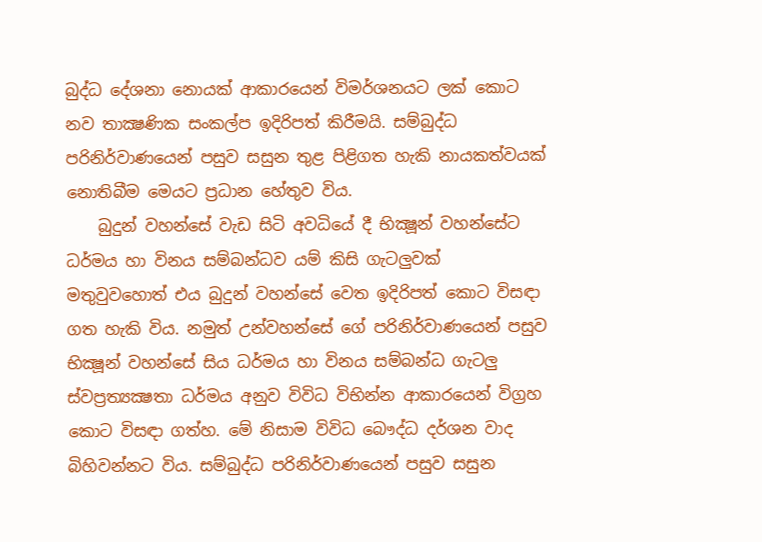බුද්ධ දේශනා නොයක් ආකාරයෙන් විමර්ශනයට ලක් කොට නව තාක්‍ෂණික සංකල්ප ඉදිරිපත් කිරීමයි. සම්බුද්ධ පරිනිර්වාණයෙන් පසුව සසුන තුළ පිළිගත හැකි නායකත්වයක් නොතිබීම මෙයට ප්‍රධාන හේතුව විය.
    බුදුන් වහන්සේ වැඩ සිටි අවධියේ දී භික්‍ෂූන් වහන්සේට ධර්මය හා විනය සම්බන්ධව යම් කිසි ගැටලුවක් මතුවුවහොත් එය බුදුන් වහන්සේ වෙත ඉදිරිපත් කොට විසඳා ගත හැකි විය. නමුත් උන්වහන්සේ ගේ පරිනිර්වාණයෙන් පසුව භික්‍ෂූන් වහන්සේ සිය ධර්මය හා විනය සම්බන්ධ ගැටලු ස්වප්‍රත්‍යක්‍ෂතා ධර්මය අනුව විවිධ විභින්න ආකාරයෙන් විග්‍රහ කොට විසඳා ගත්හ. මේ නිසාම විවිධ බෞද්ධ දර්ශන වාද බිහිවන්නට විය. සම්බුද්ධ පරිනිර්වාණයෙන් පසුව සසුන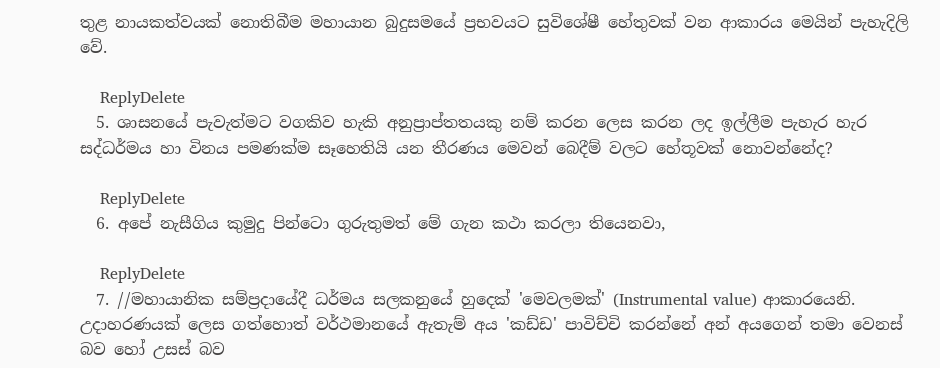තුළ නායකත්වයක් නොතිබීම මහායාන බුදුසමයේ ප්‍රභවයට සුවිශේෂී හේතුවක් වන ආකාරය මෙයින් පැහැදිලි වේ.

    ReplyDelete
  5. ශාසනයේ පැවැත්මට වගකිව හැකි අනුප්‍රාප්තතයකු නම් කරන ලෙස කරන ලද ඉල්ලීම පැහැර හැර සද්ධර්මය හා විනය පමණක්‌ම සෑහෙතියි යන තීරණය මෙවන් බෙදීම් වලට හේතූවක් නොවන්නේද?

    ReplyDelete
  6. අපේ නැසීගිය කුමුදු පින්ටො ගුරුතුමත් මේ ගැන කථා කරලා තියෙනවා,

    ReplyDelete
  7. //මහායානික සම්ප්‍රදායේදී ධර්මය සලකනුයේ හුදෙක් 'මෙවලමක්' (Instrumental value) ආකාරයෙනි. උදාහරණයක් ලෙස ගත්හොත් වර්ථමානයේ ඇතැම් අය 'කඩ්ඩ' පාවිච්චි කරන්නේ අන් අයගෙන් තමා වෙනස් බව හෝ උසස් බව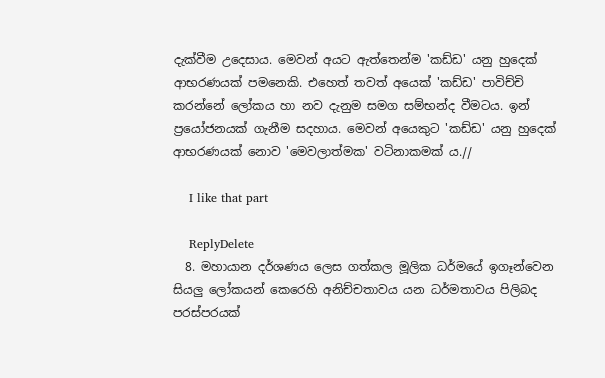දැක්වීම උදෙසාය. මෙවන් අයට ඇත්තෙන්ම 'කඩ්ඩ' යනු හුදෙක් ආභරණයක් පමනෙකි. එහෙත් තවත් අයෙක් 'කඩ්ඩ' පාවිච්චි කරන්නේ ලෝකය හා නව දැනුම සමග සම්භන්ද වීමටය. ඉන් ප්‍රයෝජනයක් ගැනීම සදහාය. මෙවන් අයෙකුට 'කඩ්ඩ' යනු හුදෙක් ආභරණයක් නොව 'මෙවලාත්මක' වටිනාකමක් ය.//

    I like that part

    ReplyDelete
  8. මහායාන දර්ශණය ලෙස ගත්කල මූලික ධර්මයේ ඉගෑන්වෙන සියලු ලෝකයන් කෙරෙහි අනිච්චතාවය යන ධර්මතාවය පිලිබද පරස්පරයක්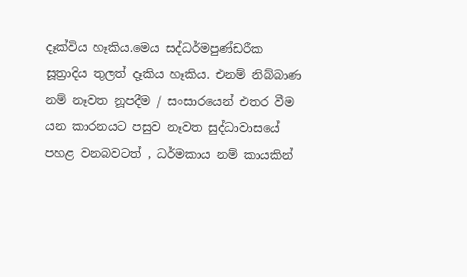දෑක්විය හෑකිය.මෙය සද්ධර්මපුණ්ඩරීක සූත්‍රාදිය තුලත් දෑකිය හෑකිය. එනම් නිබ්බාණ නම් නෑවත නූපදීම / සංසාරයෙන් එතර වීම යන කාරනයට පසුව නෑවත සුද්ධාවාසයේ පහළ වනබවටත් , ධර්මකාය නම් කායකින්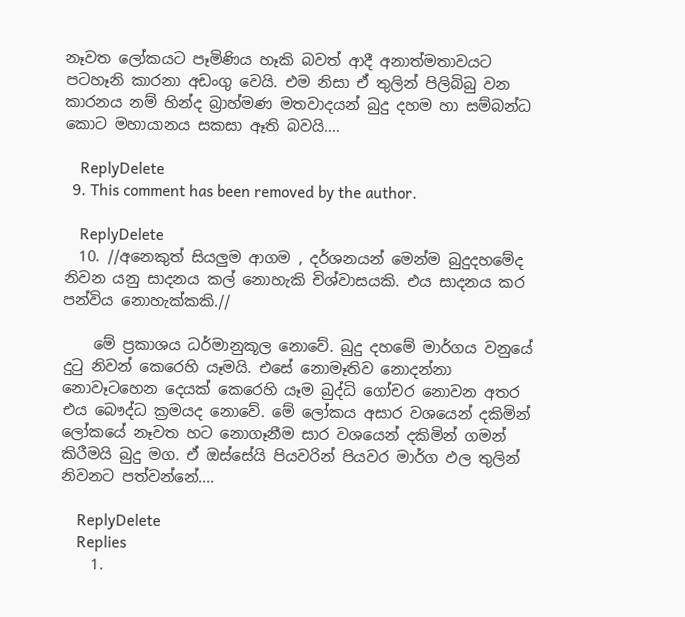නෑවත ලෝකයට පෑමිණිය හෑකි බවත් ආදී අනාත්මතාවයට පටහෑනි කාරනා අඩංගු වෙයි. එම නිසා ඒ තුලින් පිලිබිබු වන කාරනය නම් හින්ද බ්‍රාහ්මණ මතවාදයන් බුදු දහම හා සම්බන්ධ කොට මහායානය සකසා ඈති බවයි....

    ReplyDelete
  9. This comment has been removed by the author.

    ReplyDelete
  10. //අනෙකුත් සියලුම ආගම , දර්ශනයන් මෙන්ම බුදුදහමේද නිවන යනු සාදනය කල් නොහැකි චිශ්වාසයකි. එය සාදනය කර පන්විය නොහැක්කකි.//

    මේ ප්‍රකාශය ධර්මානුකූල නොවේ. බුදු දහමේ මාර්ගය වනුයේ දුටු නිවන් කෙරෙහි යෑමයි. එසේ නොමෑතිව නොදන්නා නොවෑටහෙන දෙයක් කෙරෙහි යෑම බුද්ධි ගෝචර නොවන අතර එය බෞද්ධ ක්‍රමයද නොවේ. මේ ලෝකය අසාර වශයෙන් දකිමින් ලෝකයේ නෑවත හට නොගෑනීම සාර වශයෙන් දකිමින් ගමන් කිරීමයි බුදු මග. ඒ ඔස්සේයි පියවරින් පියවර මාර්ග ඵල තුලින් නිවනට පත්වන්නේ....

    ReplyDelete
    Replies
    1.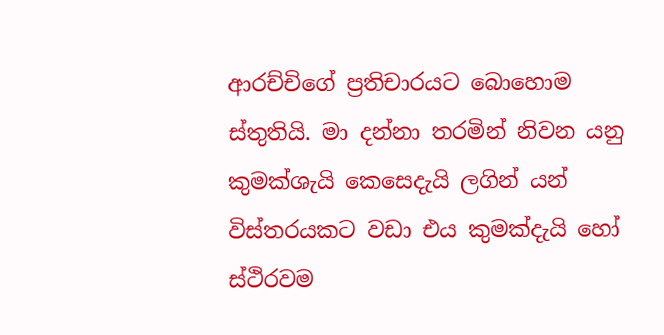ආරච්චිගේ ප්‍රතිචාරයට බොහොම ස්තුතියි. මා දන්නා තරමින් නිවන යනු කුමක්ශැයි කෙසෙදැයි ලගින් යන් විස්තරයකට වඩා එය කුමක්දැයි හෝ ස්ථිරවම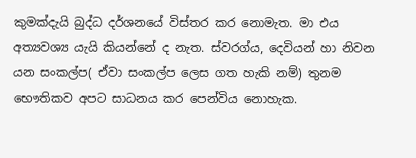කුමක්දැයි බුද්ධ දර්ශනයේ විස්තර කර නොමැත. මා එය අත්‍යවශ්‍ය යැයි කියන්නේ ද නැත. ස්වරග්ය, දෙවියන් හා නිවන යන සංකල්ප( ඒවා සංකල්ප ලෙස ගත හැකි නම්) තුනම භෞතිකව අපට සාධනය කර පෙන්විය නොහැක.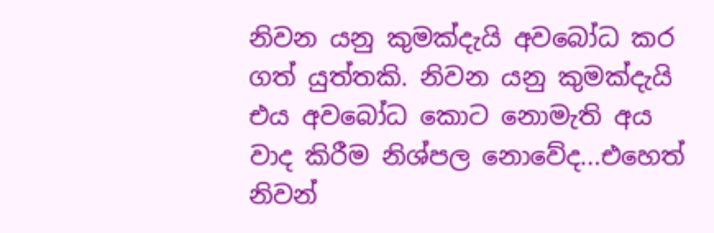නිවන යනු කුමක්දැයි අවබෝධ කර ගත් යුත්තකි. නිවන යනු කුමක්දැයි එය අවබෝධ කොට නොමැති අය වාද කිරීම නිශ්පල නොවේද...එහෙත් නිවන්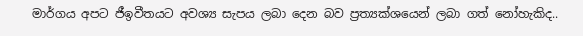මාර්ගය අපට ජීඉවීතයට අවශ්‍ය සැපය ලබා දෙන බව ප්‍රත්‍යක්ශයෙන් ලබා ගත් නෝහැකිද..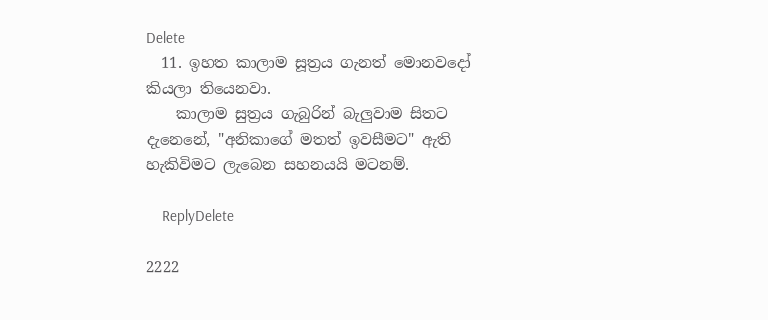Delete
  11. ඉහත කාලාම සූත්‍රය ගැනත් මොනවදෝ කියලා තියෙනවා.
    කාලාම සුත්‍රය ගැබුරින් බැලුවාම සිතට දැනෙනේ, "අනිකාගේ මතත් ඉවසීමට" ඇති හැකිවිමට ලැබෙන සහනයයි මටනම්.

    ReplyDelete

2222